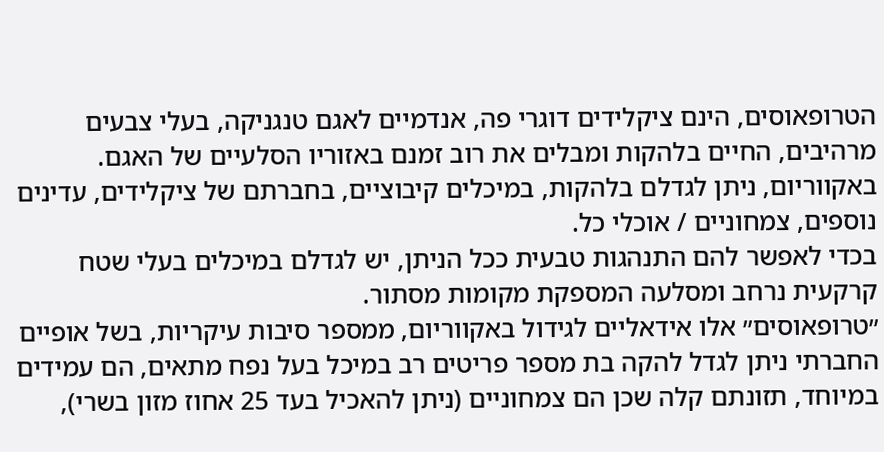הטרופאוסים, הינם ציקלידים דוגרי פה, אנדמיים לאגם טנגניקה, בעלי צבעים מרהיבים, החיים בלהקות ומבלים את רוב זמנם באזוריו הסלעיים של האגם.
באקווריום, ניתן לגדלם בלהקות, במיכלים קיבוציים, בחברתם של ציקלידים, עדינים נוספים, צמחוניים / אוכלי כל.
בכדי לאפשר להם התנהגות טבעית ככל הניתן, יש לגדלם במיכלים בעלי שטח קרקעית נרחב ומסלעה המספקת מקומות מסתור.
״טרופאוסים״ אלו אידאליים לגידול באקווריום, ממספר סיבות עיקריות, בשל אופיים החברתי ניתן לגדל להקה בת מספר פריטים רב במיכל בעל נפח מתאים, הם עמידים במיוחד, תזונתם קלה שכן הם צמחוניים (ניתן להאכיל בעד 25 אחוז מזון בשרי),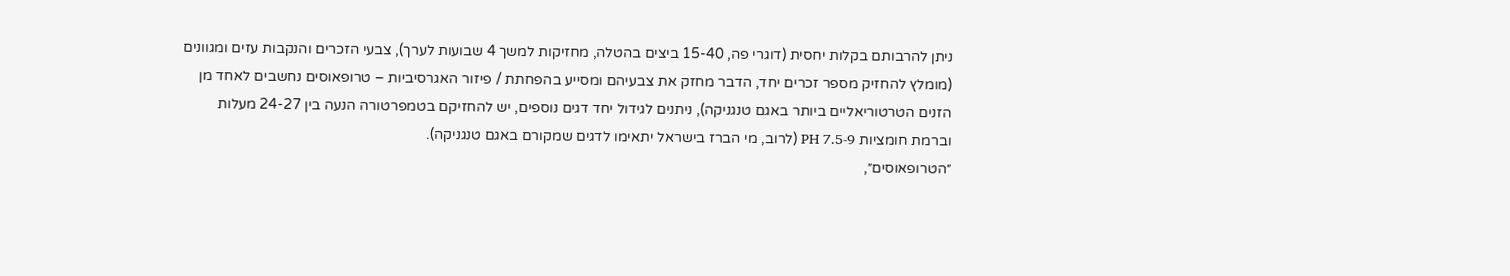ניתן להרבותם בקלות יחסית (דוגרי פה, 15-40 ביצים בהטלה, מחזיקות למשך 4 שבועות לערך), צבעי הזכרים והנקבות עזים ומגוונים (מומלץ להחזיק מספר זכרים יחד, הדבר מחזק את צבעיהם ומסייע בהפחתת / פיזור האגרסיביות – טרופאוסים נחשבים לאחד מן הזנים הטרטוריאליים ביותר באגם טנגניקה), ניתנים לגידול יחד דגים נוספים, יש להחזיקם בטמפרטורה הנעה בין 24-27 מעלות וברמת חומציות PH 7.5-9 (לרוב, מי הברז בישראל יתאימו לדגים שמקורם באגם טנגניקה).
״הטרופאוסים״,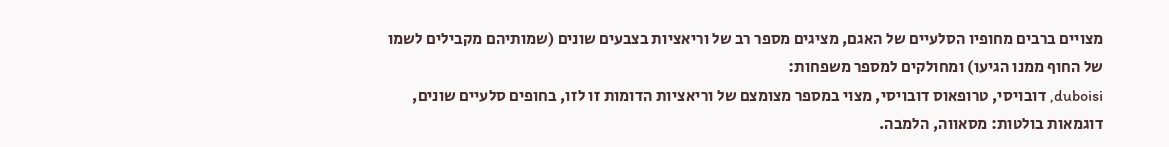מצויים ברבים מחופיו הסלעיים של האגם, מציגים מספר רב של וריאציות בצבעים שונים (שמותיהם מקבילים לשמו של החוף ממנו הגיעו) ומחולקים למספר משפחות:
duboisi, דובויסי, טרופאוס דובויסי, מצוי במספר מצומצם של וריאציות הדומות זו לזו, בחופים סלעיים שונים, דוגמאות בולטות: מסאווה, הלמבה.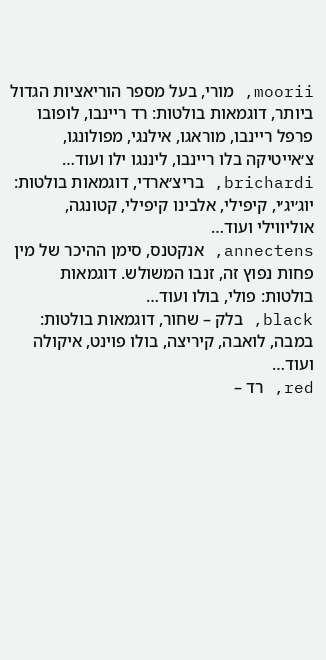moorii, מורי, בעל מספר הוריאציות הגדול ביותר, דוגמאות בולטות: רד ריינבו, לופובו פרפל ריינבו, מוראגו, אילנגי, מפולונגו, צ׳אייטיקה בלו ריינבו, ליננגו ילו ועוד…
brichardi, בריצ׳ארדי, דוגמאות בולטות: יוג׳יג׳י, קיפילי, אלבינו קיפילי, קטונגה, אוליווילי ועוד…
annectens, אנקטנס, סימן ההיכר של מין פחות נפוץ זה, זנבו המשולש. דוגמאות בולטות: פולי, בולו ועוד…
black, בלק – שחור, דוגמאות בולטות: במבה, לואבה, קיריצה, בולו פוינט, איקולה ועוד…
red, רד –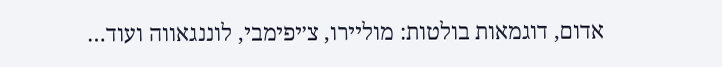אדום, דוגמאות בולטות: מוליירו, צ׳יפימבי, לוננגאווה ועוד…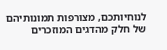לנוחיותכם, מצורפות תמונותיהם של חלק מהדגים המוזכרים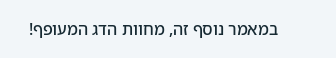במאמר נוסף זה, מחוות הדג המעופף!